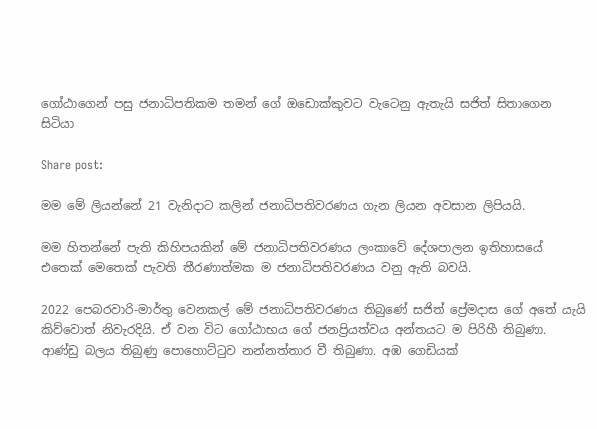ගෝඨාගෙන් පසු ජනාධිපතිකම තමන් ගේ ඔඩොක්කුවට වැටෙනු ඇතැයි සජිත් සිතාගෙන සිටියා

Share post:

මම මේ ලියන්නේ 21 වැනිදාට කලින් ජනාධිපතිවරණය ගැන ලියන අවසාන ලිපියයි.

මම හිතන්නේ පැති කිහිපයකින් මේ ජනාධිපතිවරණය ලංකාවේ දේශපාලන ඉතිහාසයේ එතෙක් මෙතෙක් පැවති තීරණාත්මක ම ජනාධිපතිවරණය වනු ඇති බවයි.

2022 පෙබරවාරි-මාර්තු වෙනකල් මේ ජනාධිපතිවරණය තිබුණේ සජිත් ප්‍රේමදාස ගේ අතේ යැයි කිව්වොත් නිවැරදියි. ඒ වන විට ගෝඨාභය ගේ ජනප්‍රියත්වය අන්තයට ම පිරිහී තිබුණා. ආණ්ඩු බලය තිබුණු පොහොට්ටුව නන්නත්තාර වී තිබුණා. අඹ ගෙඩියක්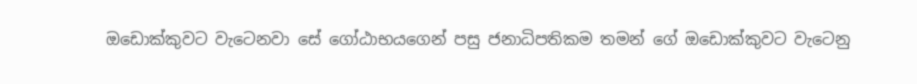ඔඩොක්කුවට වැටෙනවා සේ ගෝඨාභයගෙන් පසු ජනාධිපතිකම තමන් ගේ ඔඩොක්කුවට වැටෙනු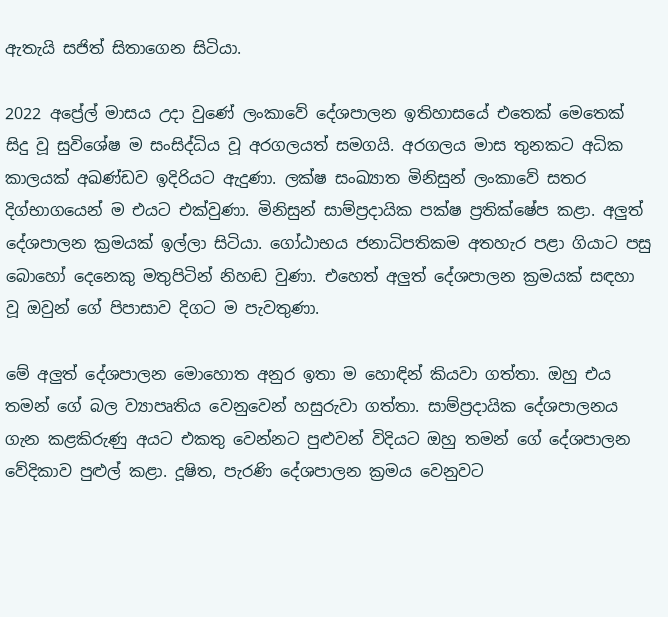ඇතැයි සජිත් සිතාගෙන සිටියා.

2022 අප්‍රේල් මාසය උදා වුණේ ලංකාවේ දේශපාලන ඉතිහාසයේ එතෙක් මෙතෙක් සිදු වූ සුවිශේෂ ම සංසිද්ධිය වූ අරගලයත් සමගයි. අරගලය මාස තුනකට අධික කාලයක් අඛණ්ඩව ඉදිරියට ඇදුණා. ලක්ෂ සංඛ්‍යාත මිනිසුන් ලංකාවේ සතර දිග්භාගයෙන් ම එයට එක්වුණා. මිනිසුන් සාම්ප්‍රදායික පක්ෂ ප්‍රතික්ෂේප කළා. අලුත් දේශපාලන ක්‍රමයක් ඉල්ලා සිටියා. ගෝඨාභය ජනාධිපතිකම අතහැර පළා ගියාට පසු බොහෝ දෙනෙකු මතුපිටින් නිහඬ වුණා. එහෙත් අලුත් දේශපාලන ක්‍රමයක් සඳහා වූ ඔවුන් ගේ පිපාසාව දිගට ම පැවතුණා.

මේ අලුත් දේශපාලන මොහොත අනුර ඉතා ම හොඳින් කියවා ගත්තා. ඔහු එය තමන් ගේ බල ව්‍යාපෘතිය වෙනුවෙන් හසුරුවා ගත්තා. සාම්ප්‍රදායික දේශපාලනය ගැන කළකිරුණු අයට එකතු වෙන්නට පුළුවන් විදියට ඔහු තමන් ගේ දේශපාලන වේදිකාව පුළුල් කළා. දූෂිත, පැරණි දේශපාලන ක්‍රමය වෙනුවට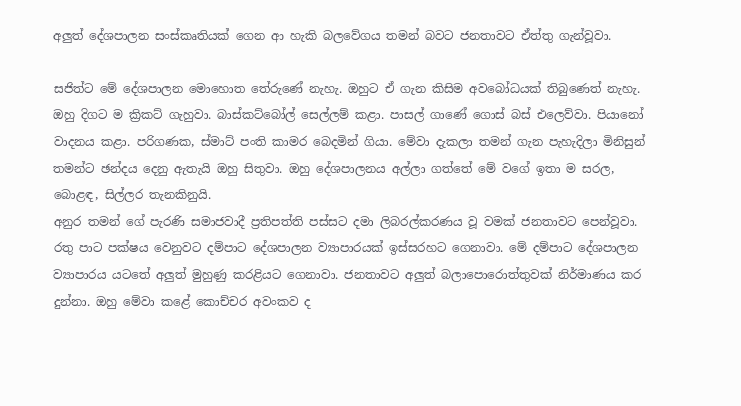අලුත් දේශපාලන සංස්කෘතියක් ගෙන ආ හැකි බලවේගය තමන් බවට ජනතාවට ඒත්තු ගැන්වූවා.

සජිත්ට මේ දේශපාලන මොහොත තේරුණේ නැහැ. ඔහුට ඒ ගැන කිසිම අවබෝධයක් තිබුණෙත් නැහැ. ඔහු දිගට ම ක්‍රිකට් ගැහුවා. බාස්කට්බෝල් සෙල්ලම් කළා. පාසල් ගාණේ ගොස් බස් එලෙව්වා. පියානෝ වාදනය කළා. පරිගණක, ස්මාට් පංති කාමර බෙදමින් ගියා. මේවා දැකලා තමන් ගැන පැහැදිලා මිනිසුන් තමන්ට ඡන්දය දෙනු ඇතැයි ඔහු සිතුවා. ඔහු දේශපාලනය අල්ලා ගත්තේ මේ වගේ ඉතා ම සරල, බොළඳ, සිල්ලර තැනකිනුයි.
අනුර තමන් ගේ පැරණි සමාජවාදී ප්‍රතිපත්ති පස්සට දමා ලිබරල්කරණය වූ වමක් ජනතාවට පෙන්වූවා. රතු පාට පක්ෂය වෙනුවට දම්පාට දේශපාලන ව්‍යාපාරයක් ඉස්සරහට ගෙනාවා. මේ දම්පාට දේශපාලන ව්‍යාපාරය යටතේ අලුත් මුහුණු කරළියට ගෙනාවා. ජනතාවට අලුත් බලාපොරොත්තුවක් නිර්මාණය කර දුන්නා. ඔහු මේවා කළේ කොච්චර අවංකව ද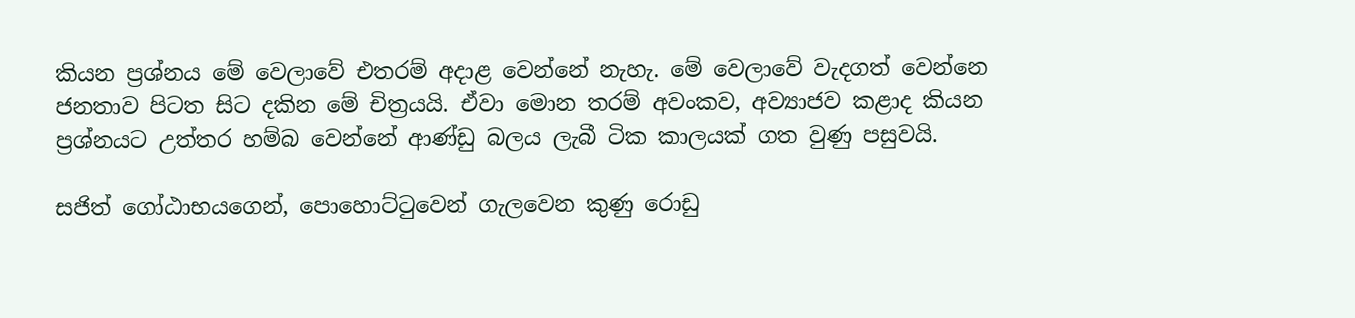කියන ප්‍රශ්නය මේ වෙලාවේ එතරම් අදාළ වෙන්නේ නැහැ. මේ වෙලාවේ වැදගත් වෙන්නෙ ජනතාව පිටත සිට දකින මේ චිත්‍රයයි. ඒවා මොන තරම් අවංකව, අව්‍යාජව කළාද කියන ප්‍රශ්නයට උත්තර හම්බ වෙන්නේ ආණ්ඩු බලය ලැබී ටික කාලයක් ගත වුණු පසුවයි.

සජිත් ගෝඨාභයගෙන්, පොහොට්ටුවෙන් ගැලවෙන කුණු රොඩු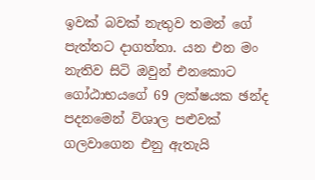ඉවක් බවක් නැතුව තමන් ගේ පැත්තට දාගත්තා. යන එන මං නැතිව සිටි ඔවුන් එනකොට ගෝඨාභයගේ 69 ලක්ෂයක ඡන්ද පදනමෙන් විශාල පළුවක් ගලවාගෙන එනු ඇතැයි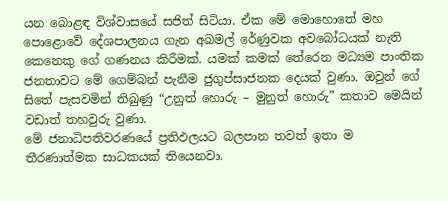යන බොළඳ විශ්වාසයේ සජිත් සිටියා. ඒක මේ මොහොතේ මහ පොළොවේ දේශපාලනය ගැන අබමල් රේණුවක අවබෝධයක් නැති කෙනෙකු ගේ ගණනය කිරීමක්. යමක් කමක් තේරෙන මධ්‍යම පාංතික ජනතාවට මේ ගෙම්බන් පැනීම ජුගුප්සාජනක දෙයක් වුණා. ඔවුන් ගේ සිතේ පැසවමින් තිබුණු “උනුත් හොරු – මුනුත් හොරු” කතාව මෙයින් වඩාත් තහවුරු වුණා.
මේ ජනාධිපතිවරණයේ ප්‍රතිඵලයට බලපාන තවත් ඉතා ම තීරණාත්මක සාධකයක් තියෙනවා.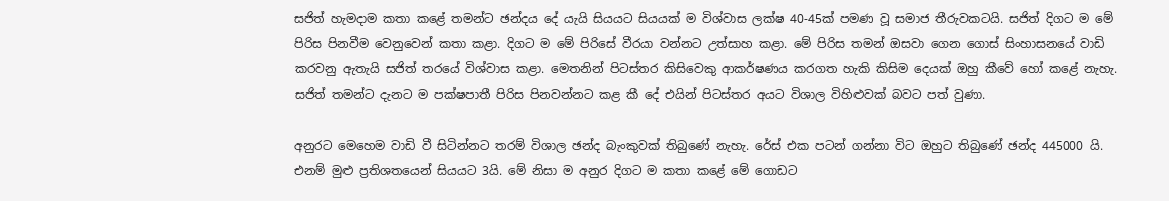සජිත් හැමදාම කතා කළේ තමන්ට ඡන්දය දේ යැයි සියයට සියයක් ම විශ්වාස ලක්ෂ 40-45ක් පමණ වූ සමාජ තීරුවකටයි. සජිත් දිගට ම මේ පිරිස පිනවීම වෙනුවෙන් කතා කළා. දිගට ම මේ පිරිසේ වීරයා වන්නට උත්සාහ කළා. මේ පිරිස තමන් ඔසවා ගෙන ගොස් සිංහාසනයේ වාඩි කරවනු ඇතැයි සජිත් තරයේ විශ්වාස කළා. මෙතනින් පිටස්තර කිසිවෙකු ආකර්ෂණය කරගත හැකි කිසිම දෙයක් ඔහු කීවේ හෝ කළේ නැහැ. සජිත් තමන්ට දැනට ම පක්ෂපාතී පිරිස පිනවන්නට කළ කී දේ එයින් පිටස්තර අයට විශාල විහිළුවක් බවට පත් වුණා.

අනුරට මෙහෙම වාඩි වී සිටින්නට තරම් විශාල ඡන්ද බැංකුවක් තිබුණේ නැහැ. රේස් එක පටන් ගන්නා විට ඔහුට තිබුණේ ඡන්ද 445000 යි. එනම් මුළු ප්‍රතිශතයෙන් සියයට 3යි. මේ නිසා ම අනුර දිගට ම කතා කළේ මේ ගොඩට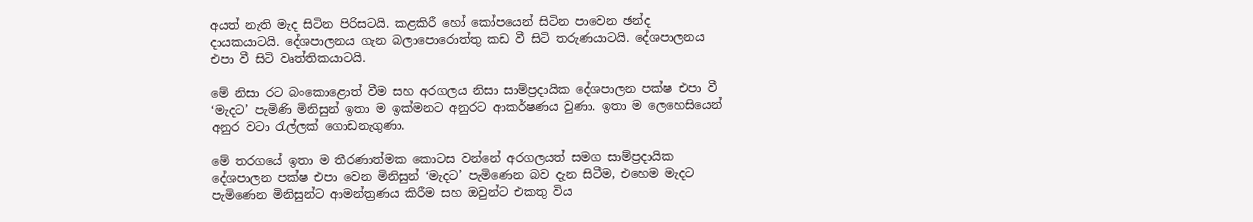අයත් නැති මැද සිටින පිරිසටයි. කළකිරී හෝ කෝපයෙන් සිටින පාවෙන ඡන්ද දායකයාටයි. දේශපාලනය ගැන බලාපොරොත්තු කඩ වී සිටි තරුණයාටයි. දේශපාලනය එපා වී සිටි වෘත්තිකයාටයි.

මේ නිසා රට බංකොළොත් වීම සහ අරගලය නිසා සාම්ප්‍රදායික දේශපාලන පක්ෂ එපා වී ‘මැදට’ පැමිණි මිනිසුන් ඉතා ම ඉක්මනට අනුරට ආකර්ෂණය වුණා. ඉතා ම ලෙහෙසියෙන් අනුර වටා රැල්ලක් ගොඩනැගුණා.

මේ තරගයේ ඉතා ම තීරණාත්මක කොටස වන්නේ අරගලයත් සමග සාම්ප්‍රදායික දේශපාලන පක්ෂ එපා වෙන මිනිසුන් ‘මැදට’ පැමිණෙන බව දැන සිටීම, එහෙම මැදට පැමිණෙන මිනිසුන්ට ආමන්ත්‍රණය කිරීම සහ ඔවුන්ට එකතු විය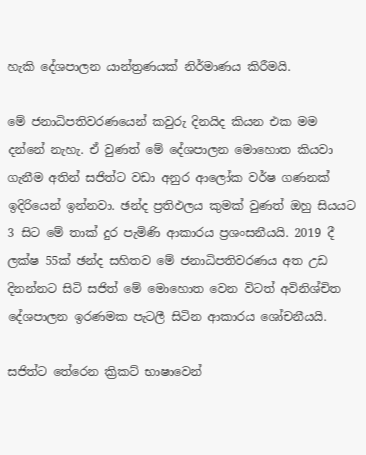හැකි දේශපාලන යාන්ත්‍රණයක් නිර්මාණය කිරීමයි.

මේ ජනාධිපතිවරණයෙන් කවුරු දිනයිද කියන එක මම දන්නේ නැහැ. ඒ වුණත් මේ දේශපාලන මොහොත කියවා ගැනීම අතින් සජිත්ට වඩා අනුර ආලෝක වර්ෂ ගණනක් ඉදිරියෙන් ඉන්නවා. ඡන්ද ප්‍රතිඵලය කුමක් වුණත් ඔහු සියයට 3 සිට මේ තාක් දුර පැමිණි ආකාරය ප්‍රශංසනීයයි. 2019 දී ලක්ෂ 55ක් ඡන්ද සහිතව මේ ජනාධිපතිවරණය අත උඩ දිනන්නට සිටි සජිත් මේ මොහොත වෙන විටත් අවිනිශ්චිත දේශපාලන ඉරණමක පැටලී සිටින ආකාරය ශෝචනීයයි.

සජිත්ට තේරෙන ක්‍රිකට් භාෂාවෙන්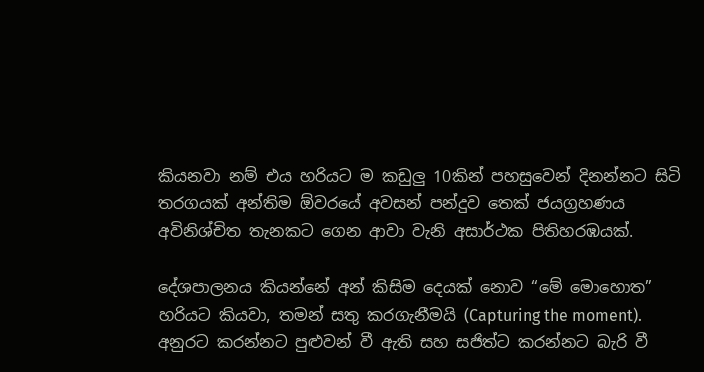කියනවා නම් එය හරියට ම කඩුලු 10කින් පහසුවෙන් දිනන්නට සිටි තරගයක් අන්තිම ඕවරයේ අවසන් පන්දුව තෙක් ජයග්‍රහණය අවිනිශ්චිත තැනකට ගෙන ආවා වැනි අසාර්ථක පිතිහරඹයක්.

දේශපාලනය කියන්නේ අන් කිසිම දෙයක් නොව “මේ මොහොත” හරියට කියවා, තමන් සතු කරගැනීමයි (Capturing the moment).
අනුරට කරන්නට පුළුවන් වී ඇති සහ සජිත්ට කරන්නට බැරි වී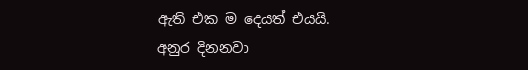ඇති එක ම දෙයත් එයයි.
අනුර දිනනවා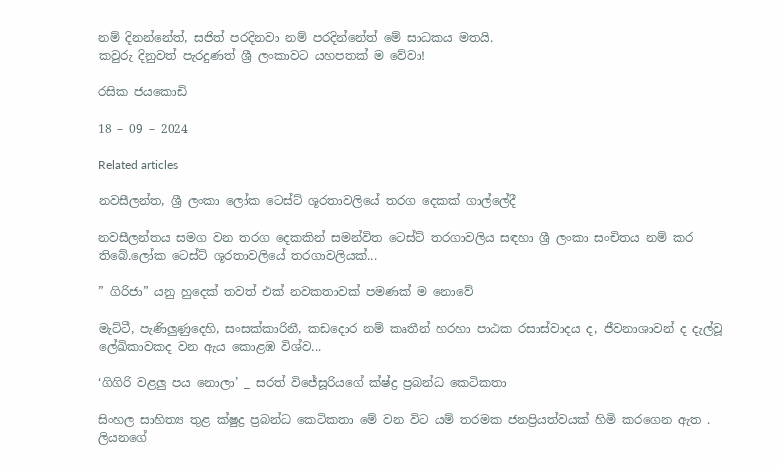නම් දිනන්නේත්, සජිත් පරදිනවා නම් පරදින්නේත් මේ සාධකය මතයි.
කවුරු දිනුවත් පැරදුණත් ශ්‍රී ලංකාවට යහපතක් ම වේවා!

රසික ජයකොඩි

18 – 09 – 2024

Related articles

නවසීලන්ත, ශ්‍රී ලංකා ලෝක ටෙස්ට් ශූරතාවලියේ තරග දෙකක් ගාල්ලේදී

නවසීලන්තය සමග වන තරග දෙකකින් සමන්විත ටෙස්ට් තරගාවලිය සඳහා ශ්‍රී ලංකා සංචිතය නම් කර තිබේ.ලෝක ටෙස්ට් ශූරතාවලියේ තරගාවලියක්...

” ගිරිජා” යනු හුදෙක් තවත් එක් නවකතාවක් පමණක් ම නොවේ

මැට්ටී, පැණිලුණුදෙහි, සංසක්කාරිනී, කඩදොර නම් කෘතීන් හරහා පාඨක රසාස්වාදය ද, ජීවනාශාවන් ද දැල්වූ ලේඛිකාවකද වන ඇය කොළඹ විශ්ව...

‘ගිගිරි වළලු පය නොලා’ _ සරත් විජේසූරියගේ ක්ෂ්ද්‍ර ප්‍රබන්ධ කෙටිකතා

සිංහල සාහිත්‍ය තුළ ක්ෂුද්‍ර ප්‍රබන්ධ කෙටිකතා මේ වන විට යම් තරමක ජනප්‍රියත්වයක් හිමි කරගෙන ඇත . ලියනගේ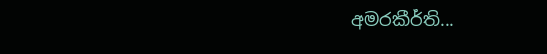අමරකීර්ති...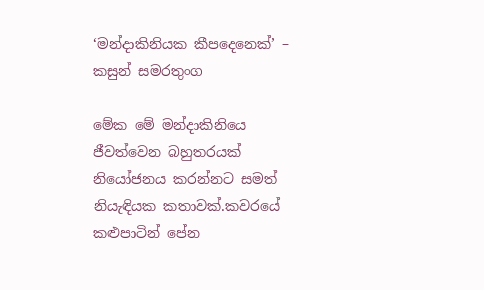‘මන්දාකිනියක කීපදෙනෙක්’ – කසුන් සමරතුංග

මේක මේ මන්දාකිනියෙ ජීවත්වෙන බහුතරයක් නියෝජනය කරන්නට සමත් නියැඳියක කතාවක්.කවරයේ කළුපාටින් පේන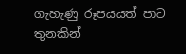ගැහැණු රූපයයත් පාට තුනකින්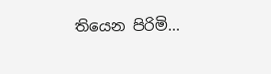තියෙන පිරිමි...